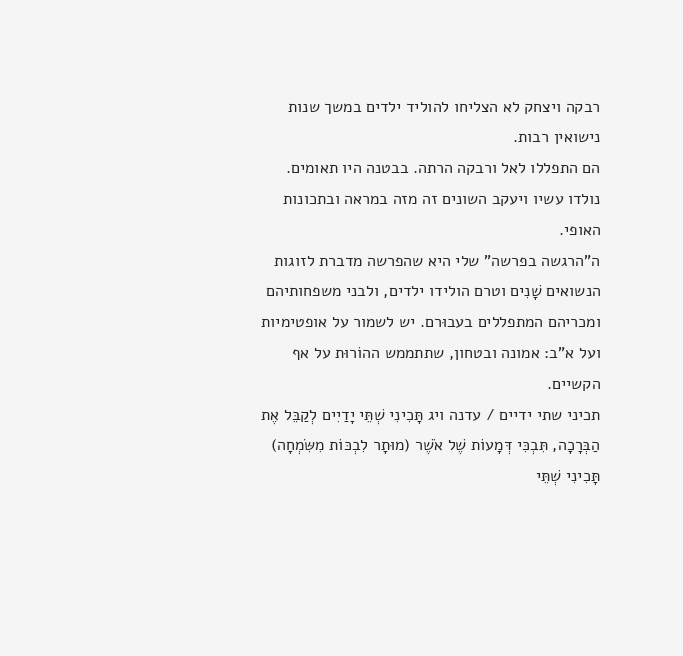רבקה ויצחק לא הצליחו להוליד ילדים במשך שנות נישואין רבות.
הם התפללו לאל ורבקה הרתה. בבטנה היו תאומים. נולדו עשיו ויעקב השונים זה מזה במראה ובתכונות האופי.
ה"הרגשה בפרשה" שלי היא שהפרשה מדברת לזוגות הנשואים שָׁנִים וטרם הולידו ילדים, ולבני משפחותיהם ומכריהם המתפללים בעבוּרם. יש לשמור על אופטימיות ועל א"ב: אמונה ובטחון, שתתממש ההוֹרוּת על אף הקשיים.
תכיני שתי ידיים / עדנה ויג תָּכִינִי שְׁתֵּי יָדַיִים לְקַבֵּל אֶת הַבְּרָכָה, תִּבְכִּי דְּמָעוֹת שֶׁל אֹשֶׁר (מוּתָר לִבְכּוֹת מִשִּׂמְחָה) תָּכִינִי שְׁתֵּי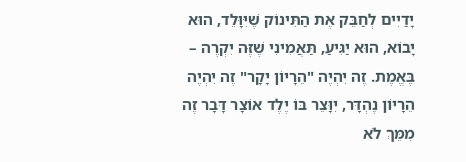יָדַיִים לְחַבֵּק אֶת הַתִּינוֹק שֶׁיִּוָּלֵד, הוּא יָבוֹא, הוּא יַגִּיעַ, תַּאֲמִינִי שֶׁזֶּה יִקְרֶה – בֶּאֱמֶת. זֶה יִהְיֶה "הֵרָיוֹן יָקָר" זֶה יִהְיֶה הֵרָיוֹן נֶהְדָּר, יִוָּצֵר בּוֹ יֶלֶד אוֹצָר דָּבָר זֶה מִמֵּךְ לֹא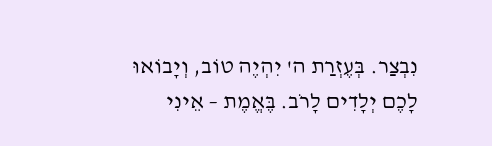נִבְצַר. בְּעֶזְרַת ה' יִהְיֶה טוֹב, וְיָבוֹאוּ לָכֶם יְלָדִים לָרֹב. בֶּאֱמֶת – אֵינִי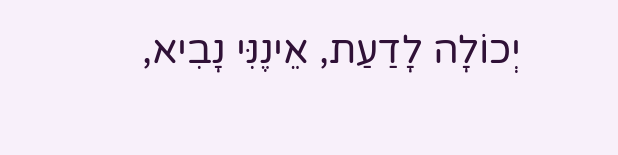יְכוֹלָה לָדַעַת, אֵינֶנִּי נָבִיא,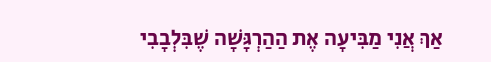אַךְ אֲנִי מַבִּיעָה אֶת הַהַרְגָּשָׁה שֶׁבִּלְבָבִי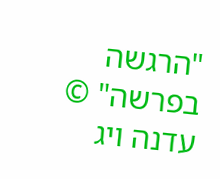"הרגשה בפרשה" © עדנה ויג